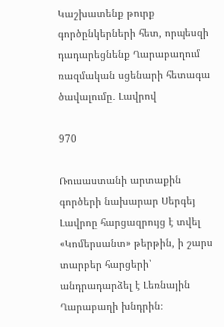Կաշխատենք թուրք գործընկերների հետ, որպեսզի դադարեցնենք Ղարաբաղում ռազմական սցենարի հետագա ծավալումը․ Լավրով

970

Ռուսաստանի արտաքին գործերի նախարար Սերգեյ Լավրոը հարցազրույց է տվել «Կոմերսանտ» թերթին, ի շարս տարբեր հարցերի՝ անդրադարձել է Լեռնային  Ղարաբաղի խնդրին։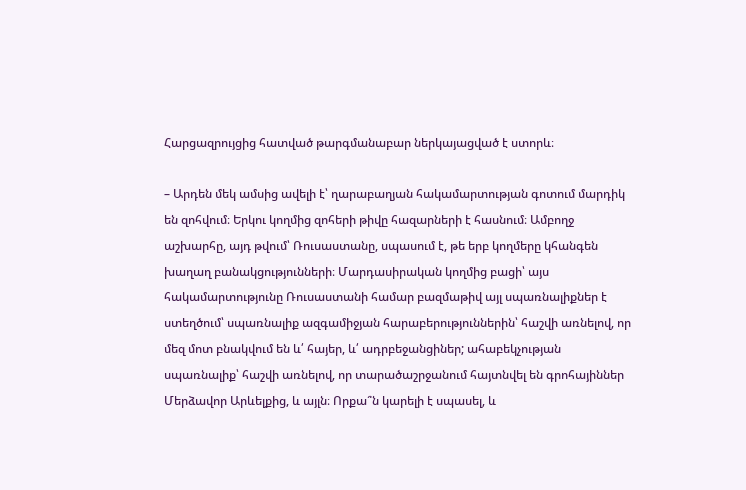Հարցազրույցից հատված թարգմանաբար ներկայացված է ստորև։

– Արդեն մեկ ամսից ավելի է՝ ղարաբաղյան հակամարտության գոտում մարդիկ են զոհվում։ Երկու կողմից զոհերի թիվը հազարների է հասնում։ Ամբողջ աշխարհը, այդ թվում՝ Ռուսաստանը, սպասում է, թե երբ կողմերը կհանգեն խաղաղ բանակցությունների։ Մարդասիրական կողմից բացի՝ այս հակամարտությունը Ռուսաստանի համար բազմաթիվ այլ սպառնալիքներ է ստեղծում՝ սպառնալիք ազգամիջյան հարաբերություններին՝ հաշվի առնելով, որ մեզ մոտ բնակվում են և՛ հայեր, և՛ ադրբեջանցիներ; ահաբեկչության սպառնալիք՝ հաշվի առնելով, որ տարածաշրջանում հայտնվել են գրոհայիններ Մերձավոր Արևելքից, և այլն։ Որքա՞ն կարելի է սպասել, և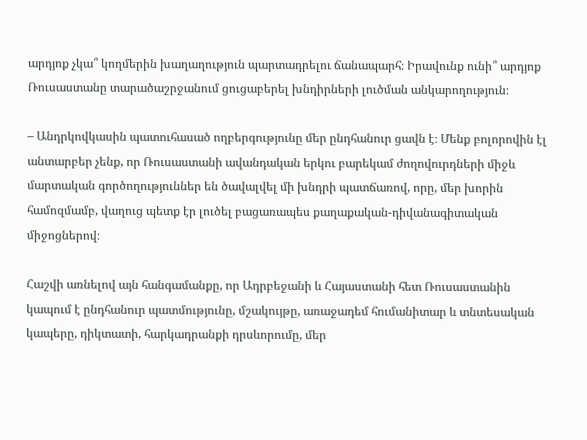արդյոք չկա՞ կողմերին խաղաղություն պարտադրելու ճանապարհ։ Իրավունք ունի՞ արդյոք Ռուսաստանը տարածաշրջանում ցուցաբերել խնդիրների լուծման անկարողություն։

– Անդրկովկասին պատուհասած ողբերգությունը մեր ընդհանուր ցավն է։ Մենք բոլորովին էլ անտարբեր չենք, որ Ռուսաստանի ավանդական երկու բարեկամ ժողովուրդների միջև մարտական գործողություններ են ծավալվել մի խնդրի պատճառով, որը, մեր խորին համոզմամբ, վաղուց պետք էր լուծել բացառապես քաղաքական-դիվանագիտական միջոցներով։

Հաշվի առնելով այն հանգամանքը, որ Ադրբեջանի և Հայաստանի հետ Ռուսաստանին կապում է ընդհանուր պատմությունը, մշակույթը, առաջադեմ հումանիտար և տնտեսական կապերը, դիկտատի, հարկադրանքի դրսևորումը, մեր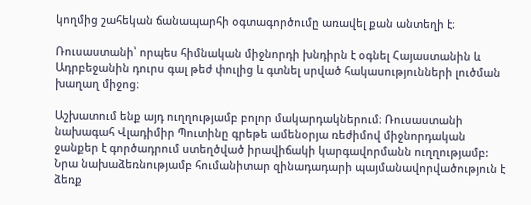կողմից շահեկան ճանապարհի օգտագործումը առավել քան անտեղի է։

Ռուսաստանի՝ որպես հիմնական միջնորդի խնդիրն է օգնել Հայաստանին և Ադրբեջանին դուրս գալ թեժ փուլից և գտնել սրված հակասությունների լուծման խաղաղ միջոց։

Աշխատում ենք այդ ուղղությամբ բոլոր մակարդակներում։ Ռուսաստանի նախագահ Վլադիմիր Պուտինը գրեթե ամենօրյա ռեժիմով միջնորդական ջանքեր է գործադրում ստեղծված իրավիճակի կարգավորմանն ուղղությամբ: Նրա նախաձեռնությամբ հումանիտար զինադադարի պայմանավորվածություն է ձեռք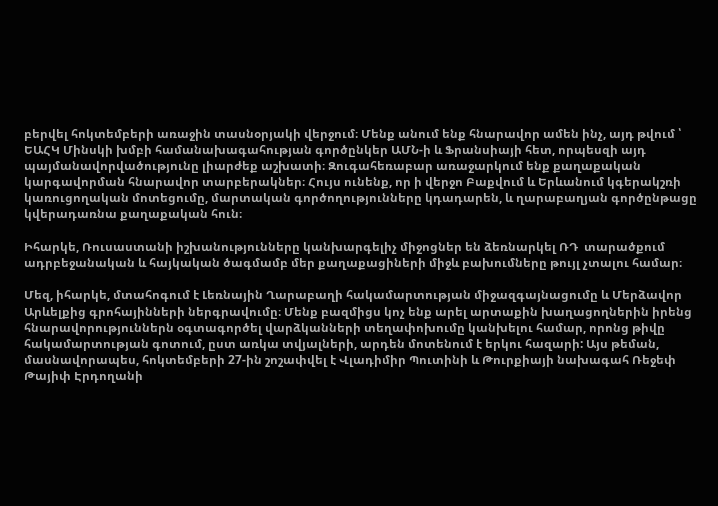բերվել հոկտեմբերի առաջին տասնօրյակի վերջում։ Մենք անում ենք հնարավոր ամեն ինչ, այդ թվում ՝ ԵԱՀԿ Մինսկի խմբի համանախագահության գործընկեր ԱՄՆ-ի և Ֆրանսիայի հետ, որպեսզի այդ պայմանավորվածությունը լիարժեք աշխատի։ Զուգահեռաբար առաջարկում ենք քաղաքական կարգավորման հնարավոր տարբերակներ։ Հույս ունենք, որ ի վերջո Բաքվում և Երևանում կգերակշռի կառուցողական մոտեցումը, մարտական գործողությունները կդադարեն, և ղարաբաղյան գործընթացը կվերադառնա քաղաքական հուն։

Իհարկե, Ռուսաստանի իշխանությունները կանխարգելիչ միջոցներ են ձեռնարկել ՌԴ  տարածքում ադրբեջանական և հայկական ծագմամբ մեր քաղաքացիների միջև բախումները թույլ չտալու համար։

Մեզ, իհարկե, մտահոգում է Լեռնային Ղարաբաղի հակամարտության միջազգայնացումը և Մերձավոր Արևելքից գրոհայինների ներգրավումը։ Մենք բազմիցս կոչ ենք արել արտաքին խաղացողներին իրենց հնարավորություններն օգտագործել վարձկանների տեղափոխումը կանխելու համար, որոնց թիվը հակամարտության գոտում, ըստ առկա տվյալների, արդեն մոտենում է երկու հազարի: Այս թեման, մասնավորապես, հոկտեմբերի 27-ին շոշափվել է Վլադիմիր Պուտինի և Թուրքիայի նախագահ Ռեջեփ Թայիփ Էրդողանի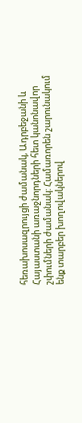հեռախոսազրույցի ժամանակ, Ադրբեջանի և Հայաստանի առաջնորդների հետ կանոնավոր շփումների ժամանակ: Համառորեն շարունակում ենք տարբեր խողովակներով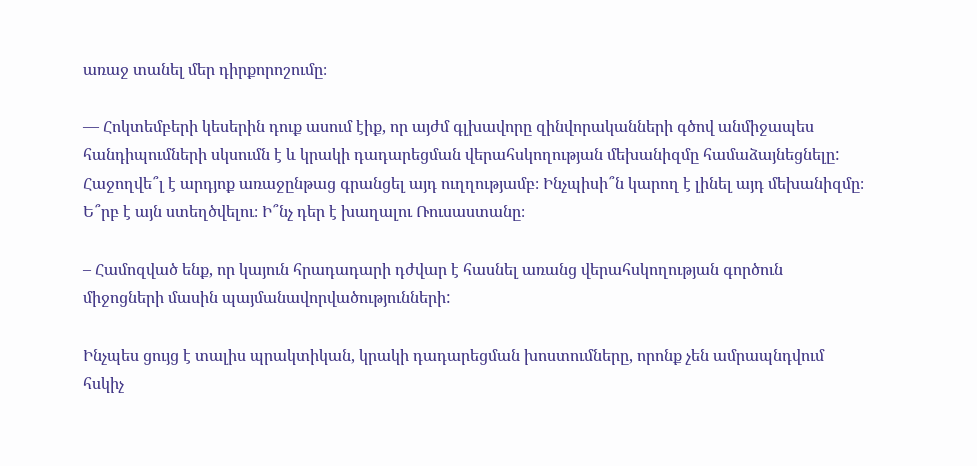առաջ տանել մեր դիրքորոշումը։

— Հոկտեմբերի կեսերին դուք ասում էիք, որ այժմ գլխավորը զինվորականների գծով անմիջապես հանդիպումների սկսումն է և կրակի դադարեցման վերահսկողության մեխանիզմը համաձայնեցնելը: Հաջողվե՞լ է արդյոք առաջընթաց գրանցել այդ ուղղությամբ։ Ինչպիսի՞ն կարող է լինել այդ մեխանիզմը։ Ե՞րբ է այն ստեղծվելու։ Ի՞նչ դեր է խաղալու Ռուսաստանը։

– Համոզված ենք, որ կայուն հրադադարի դժվար է հասնել առանց վերահսկողության գործուն միջոցների մասին պայմանավորվածությունների:

Ինչպես ցույց է տալիս պրակտիկան, կրակի դադարեցման խոստումները, որոնք չեն ամրապնդվում հսկիչ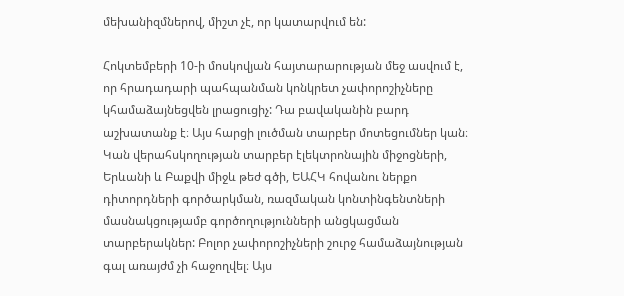մեխանիզմներով, միշտ չէ, որ կատարվում են:

Հոկտեմբերի 10-ի մոսկովյան հայտարարության մեջ ասվում է, որ հրադադարի պահպանման կոնկրետ չափորոշիչները կհամաձայնեցվեն լրացուցիչ: Դա բավականին բարդ աշխատանք է։ Այս հարցի լուծման տարբեր մոտեցումներ կան։ Կան վերահսկողության տարբեր էլեկտրոնային միջոցների, Երևանի և Բաքվի միջև թեժ գծի, ԵԱՀԿ հովանու ներքո դիտորդների գործարկման, ռազմական կոնտինգենտների մասնակցությամբ գործողությունների անցկացման տարբերակներ: Բոլոր չափորոշիչների շուրջ համաձայնության գալ առայժմ չի հաջողվել։ Այս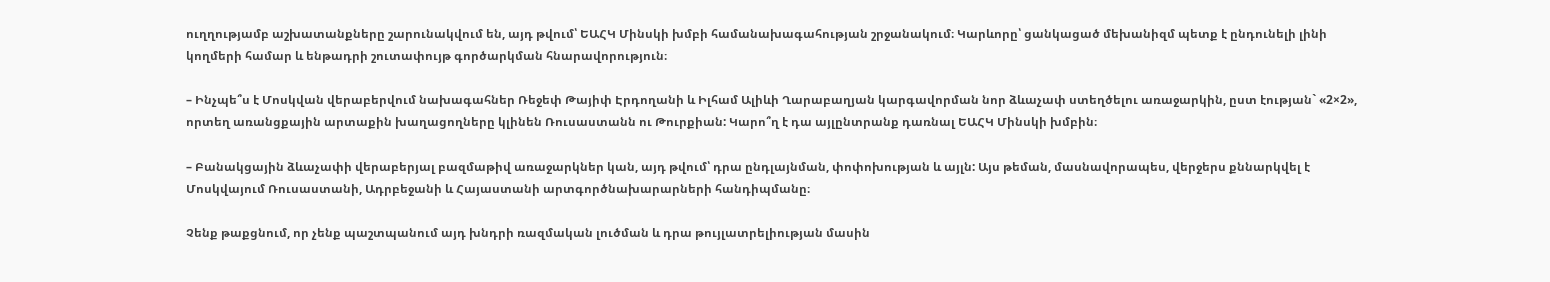ուղղությամբ աշխատանքները շարունակվում են, այդ թվում՝ ԵԱՀԿ Մինսկի խմբի համանախագահության շրջանակում։ Կարևորը՝ ցանկացած մեխանիզմ պետք է ընդունելի լինի կողմերի համար և ենթադրի շուտափույթ գործարկման հնարավորություն։

– Ինչպե՞ս է Մոսկվան վերաբերվում նախագահներ Ռեջեփ Թայիփ Էրդողանի և Իլհամ Ալիևի Ղարաբաղյան կարգավորման նոր ձևաչափ ստեղծելու առաջարկին, ըստ էության` «2×2», որտեղ առանցքային արտաքին խաղացողները կլինեն Ռուսաստանն ու Թուրքիան: Կարո՞ղ է դա այլընտրանք դառնալ ԵԱՀԿ Մինսկի խմբին։

– Բանակցային ձևաչափի վերաբերյալ բազմաթիվ առաջարկներ կան, այդ թվում՝ դրա ընդլայնման, փոփոխության և այլն: Այս թեման, մասնավորապես, վերջերս քննարկվել է Մոսկվայում Ռուսաստանի, Ադրբեջանի և Հայաստանի արտգործնախարարների հանդիպմանը։

Չենք թաքցնում, որ չենք պաշտպանում այդ խնդրի ռազմական լուծման և դրա թույլատրելիության մասին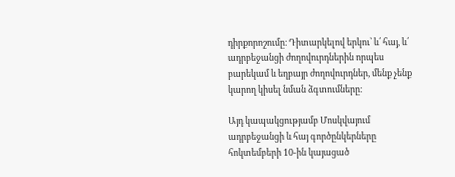դիրքորոշումը։ Դիտարկելով երկու՝ և՛ հայ, և՛ ադրբեջանցի ժողովուրդներին որպես բարեկամ և եղբայր ժողովուրդներ, մենք չենք կարող կիսել նման ձգտումները։

Այդ կապակցությամբ Մոսկվայում ադրբեջանցի և հայ գործընկերները հոկտեմբերի 10-ին կայացած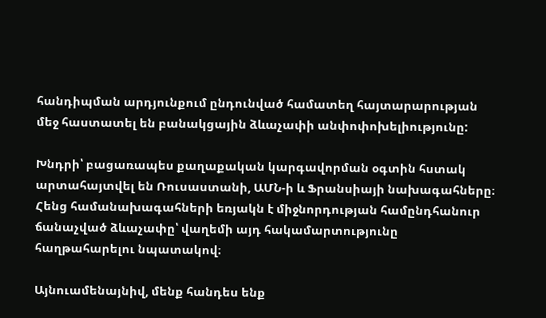հանդիպման արդյունքում ընդունված համատեղ հայտարարության մեջ հաստատել են բանակցային ձևաչափի անփոփոխելիությունը:

Խնդրի՝ բացառապես քաղաքական կարգավորման օգտին հստակ արտահայտվել են Ռուսաստանի, ԱՄՆ-ի և Ֆրանսիայի նախագահները։ Հենց համանախագահների եռյակն է միջնորդության համընդհանուր ճանաչված ձևաչափը՝ վաղեմի այդ հակամարտությունը հաղթահարելու նպատակով։

Այնուամենայնիվ, մենք հանդես ենք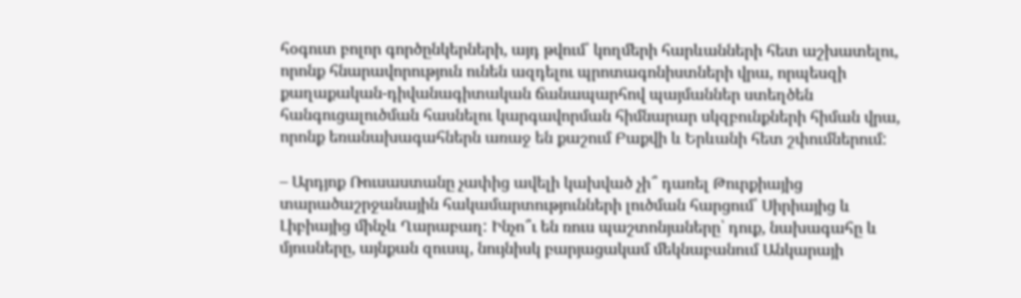հօգուտ բոլոր գործընկերների, այդ թվում՝ կողմերի հարևանների հետ աշխատելու, որոնք հնարավորություն ունեն ազդելու պրոտագոնիստների վրա, որպեսզի քաղաքական-դիվանագիտական ճանապարհով պայմաններ ստեղծեն հանգուցալուծման հասնելու կարգավորման հիմնարար սկզբունքների հիման վրա, որոնք եռանախագահներն առաջ են քաշում Բաքվի և Երևանի հետ շփումներում:

– Արդյոք Ռուսաստանը չափից ավելի կախված չի՞ դառել Թուրքիայից տարածաշրջանային հակամարտությունների լուծման հարցում՝ Սիրիայից և Լիբիայից մինչև Ղարաբաղ: Ինչո՞ւ են ռուս պաշտոնյաները՝ դուք, նախագահը և մյուսները, այնքան զուսպ, նույնիսկ բարյացակամ մեկնաբանում Անկարայի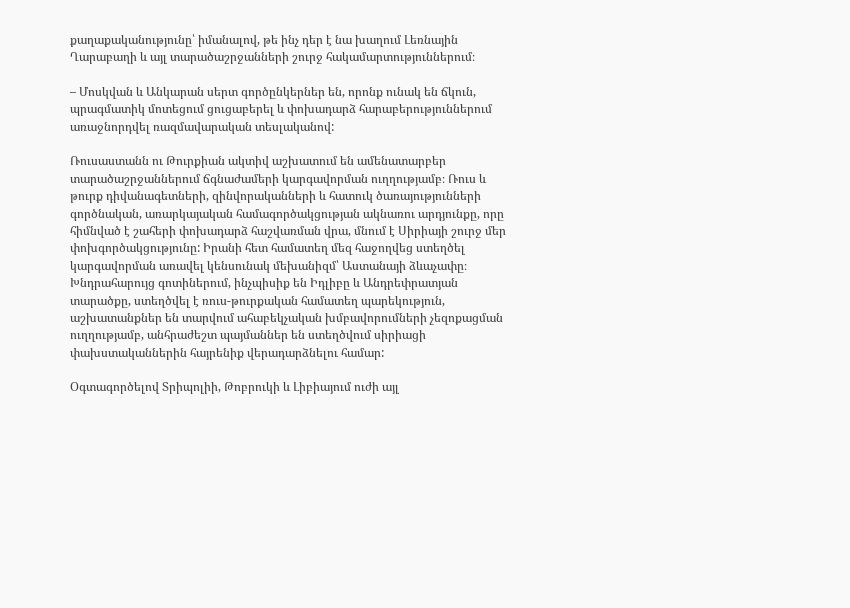քաղաքականությունը՝ իմանալով, թե ինչ դեր է նա խաղում Լեռնային Ղարաբաղի և այլ տարածաշրջանների շուրջ հակամարտություններում։

– Մոսկվան և Անկարան սերտ գործընկերներ են, որոնք ունակ են ճկուն, պրագմատիկ մոտեցում ցուցաբերել և փոխադարձ հարաբերություններում առաջնորդվել ռազմավարական տեսլականով:

Ռուսաստանն ու Թուրքիան ակտիվ աշխատում են ամենատարբեր տարածաշրջաններում ճգնաժամերի կարգավորման ուղղությամբ։ Ռուս և թուրք դիվանագետների, զինվորականների և հատուկ ծառայությունների գործնական, առարկայական համագործակցության ակնառու արդյունքը, որը հիմնված է շահերի փոխադարձ հաշվառման վրա, մնում է Սիրիայի շուրջ մեր փոխգործակցությունը: Իրանի հետ համատեղ մեզ հաջողվեց ստեղծել կարգավորման առավել կենսունակ մեխանիզմ՝ Աստանայի ձևաչափը։ Խնդրահարույց գոտիներում, ինչպիսիք են Իդլիբը և Անդրեփրատյան տարածքը, ստեղծվել է ռուս-թուրքական համատեղ պարեկություն, աշխատանքներ են տարվում ահաբեկչական խմբավորումների չեզոքացման ուղղությամբ, անհրաժեշտ պայմաններ են ստեղծվում սիրիացի փախստականներին հայրենիք վերադարձնելու համար:

Օգտագործելով Տրիպոլիի, Թոբրուկի և Լիբիայում ուժի այլ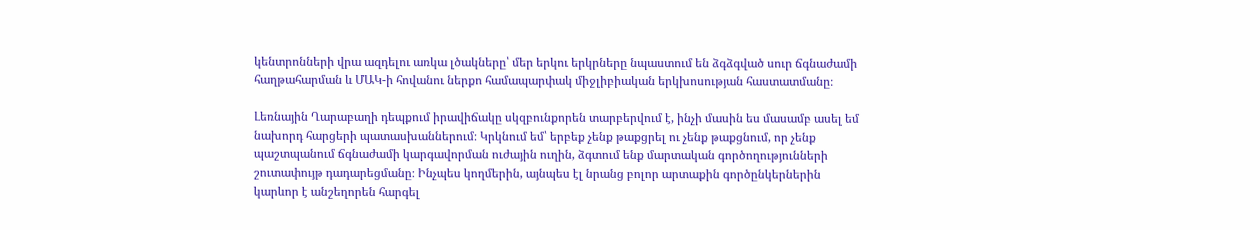կենտրոնների վրա ազդելու առկա լծակները՝ մեր երկու երկրները նպաստում են ձգձգված սուր ճգնաժամի հաղթահարման և ՄԱԿ-ի հովանու ներքո համապարփակ միջլիբիական երկխոսության հաստատմանը։

Լեռնային Ղարաբաղի դեպքում իրավիճակը սկզբունքորեն տարբերվում է, ինչի մասին ես մասամբ ասել եմ նախորդ հարցերի պատասխաններում։ Կրկնում եմ՝ երբեք չենք թաքցրել ու չենք թաքցնում, որ չենք պաշտպանում ճգնաժամի կարգավորման ուժային ուղին, ձգտում ենք մարտական գործողությունների շուտափույթ դադարեցմանը։ Ինչպես կողմերին, այնպես էլ նրանց բոլոր արտաքին գործընկերներին կարևոր է անշեղորեն հարգել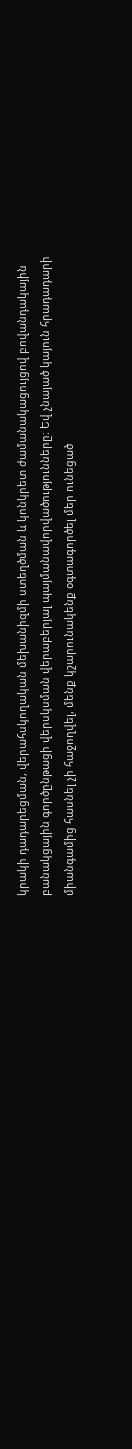կրակի դադարեցման, վերահսկողական մեխանիզմի ստեղծման և կոնկրետ ժամանակացույցով բովանդակային բանակցային գործընթացի վերսկսման վերաբերյալ պայմանավորվածությունները։ Եվ չնայած կայուն հրադադարի միանգամից հասնել չի հաջողվել, մենք կշարունակենք օգտագործել մեր ունեցած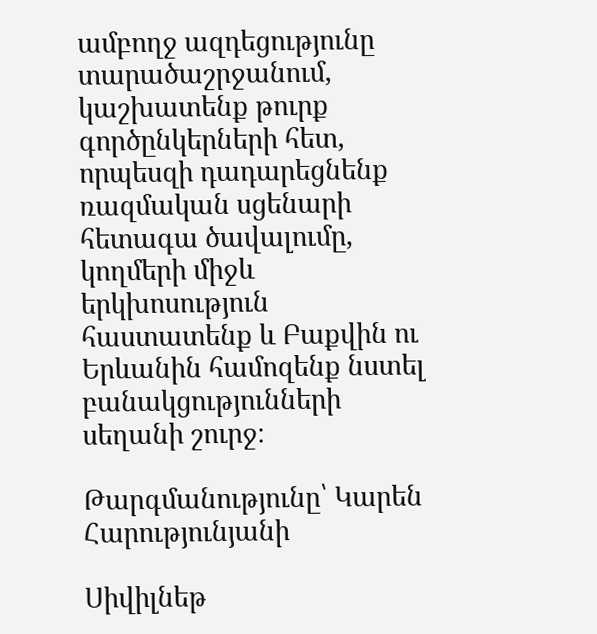ամբողջ ազդեցությունը տարածաշրջանում, կաշխատենք թուրք գործընկերների հետ, որպեսզի դադարեցնենք ռազմական սցենարի հետագա ծավալումը, կողմերի միջև երկխոսություն հաստատենք և Բաքվին ու Երևանին համոզենք նստել բանակցությունների սեղանի շուրջ։

Թարգմանությունը՝ Կարեն Հարությունյանի

Սիվիլնեթ